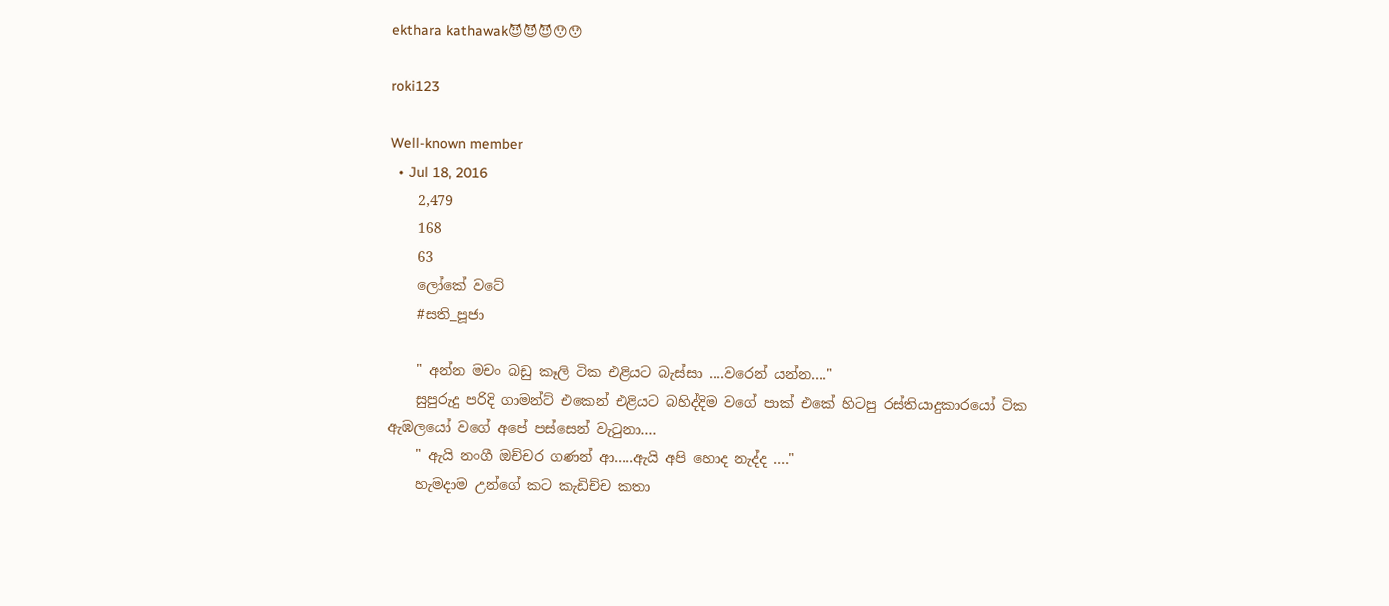ekthara kathawak😈😈😈😯😯

roki123

Well-known member
  • Jul 18, 2016
    2,479
    168
    63
    ලෝකේ වටේ
    #සති_පූජා

    " අන්න මචං බඩු කෑලි ටික එළියට බැස්සා ....වරෙන් යන්න...."
    සුපුරුදු පරිදි ගාමන්ට් එකෙන් එළියට බහිද්දිම වගේ පාක් එකේ හිටපු රස්තියාදුකාරයෝ ටික ඇඹලයෝ වගේ අපේ පස්සෙන් වැටුනා....
    " ඇයි නංගී ඔච්චර ගණන් ආ.....ඇයි අපි හොද නැද්ද ...."
    හැමදාම උන්ගේ කට කැඩිච්ච කතා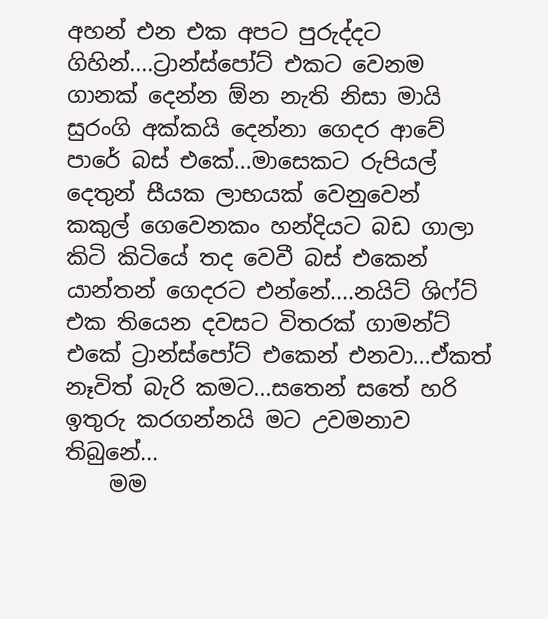අහන් එන එක අපට පුරුද්දට ගිහින්....ට්‍රාන්ස්පෝට් එකට වෙනම ගානක් දෙන්න ඕන නැති නිසා මායි සුරංගි අක්කයි දෙන්නා ගෙදර ආවේ පාරේ බස් එකේ...මාසෙකට රුපියල් දෙතුන් සීයක ලාභයක් වෙනුවෙන් කකුල් ගෙවෙනකං හන්දියට බඩ ගාලා කිටි කිටියේ තද වෙවී බස් එකෙන් යාන්තන් ගෙදරට එන්නේ....නයිට් ශිෆ්ට් එක තියෙන දවසට විතරක් ගාමන්ට් එකේ ට්‍රාන්ස්පෝට් එකෙන් එනවා...ඒකත් නෑවිත් බැරි කමට...සතෙන් සතේ හරි ඉතුරු කරගන්නයි මට උවමනාව තිබුනේ...
    මම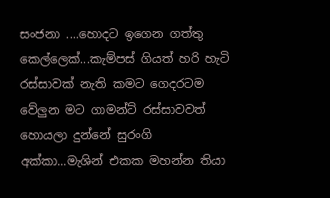සංජනා ....හොදට ඉගෙන ගත්‍තු කෙල්ලෙක්...කැම්පස් ගියත් හරි හැටි රස්සාවක් නැති කමට ගෙදරටම වේලුන මට ගාමන්ට් රස්සාවවත් හොයලා දුන්නේ සුරංගි අක්කා...මැශින් එකක මහන්න තියා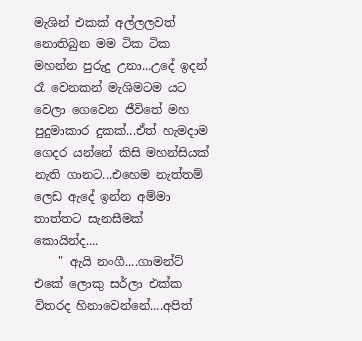මැශින් එකක් අල්ලලවත් නොතිබුන මම ටික ටික මහන්න පුරුදු උනා...උදේ ඉදන් රෑ වෙනකන් මැශිමටම යට වෙලා ගෙවෙන ජීවිතේ මහ පුදුමාකාර දුකක්...ඒත් හැමදාම ගෙදර යන්නේ කිසි මහන්සියක් නැති ගානට...එහෙම නැත්තම් ලෙඩ ඇදේ ඉන්න අම්මා තාත්තට සැනසීමක් කොයින්ද....
    " ඇයි නංගී....ගාමන්ට් එකේ ලොකු සර්ලා එක්ක විතරද හිනාවෙන්නේ....අපිත්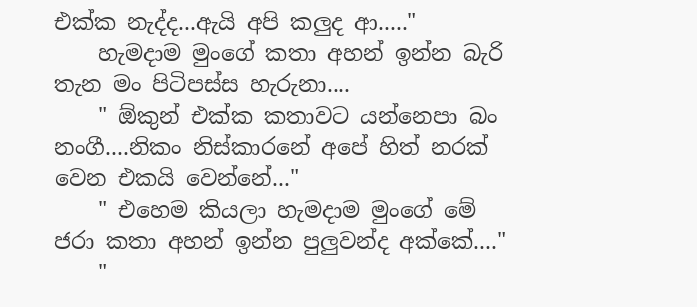එක්ක නැද්ද...ඇයි අපි කලුද ආ....."
    හැමදාම මුංගේ කතා අහන් ඉන්න බැරි තැන මං පිටිපස්ස හැරුනා....
    " ඕකුන් එක්ක කතාවට යන්නෙපා බං නංගී....නිකං නිස්කාරනේ අපේ හිත් නරක් වෙන එකයි වෙන්නේ..."
    " එහෙම කියලා හැමදාම මුංගේ මේ ජරා කතා අහන් ඉන්න පුලුවන්ද අක්කේ...."
    "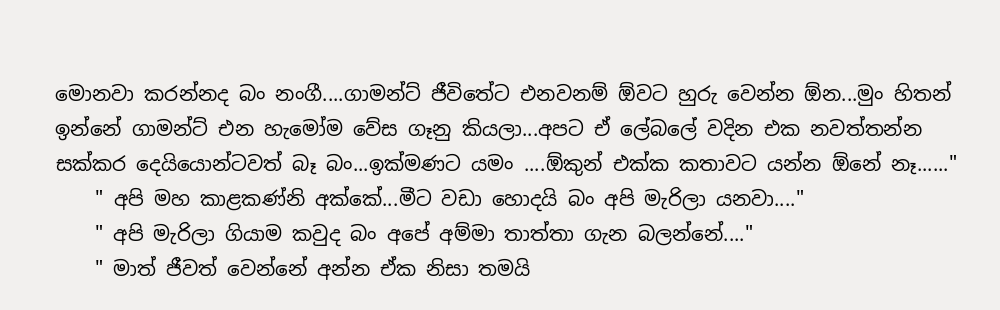මොනවා කරන්නද බං නංගී....ගාමන්ට් ජීවිතේට එනවනම් ඕවට හුරු වෙන්න ඕන...මුං හිතන් ඉන්නේ ගාමන්ට් එන හැමෝම වේස ගෑනු කියලා...අපට ඒ ලේබලේ වදින එක නවත්තන්න සක්කර දෙයියොන්ටවත් බෑ බං...ඉක්මණට යමං ....ඕකුන් එක්ක කතාවට යන්න ඕනේ නෑ......"
    " අපි මහ කාළකණ්නි අක්කේ...මීට වඩා හොදයි බං අපි මැරිලා යනවා...."
    " අපි මැරිලා ගියාම කවුද බං අපේ අම්මා තාත්තා ගැන බලන්නේ...."
    " මාත් ජීවත් වෙන්නේ අන්න ඒක නිසා තමයි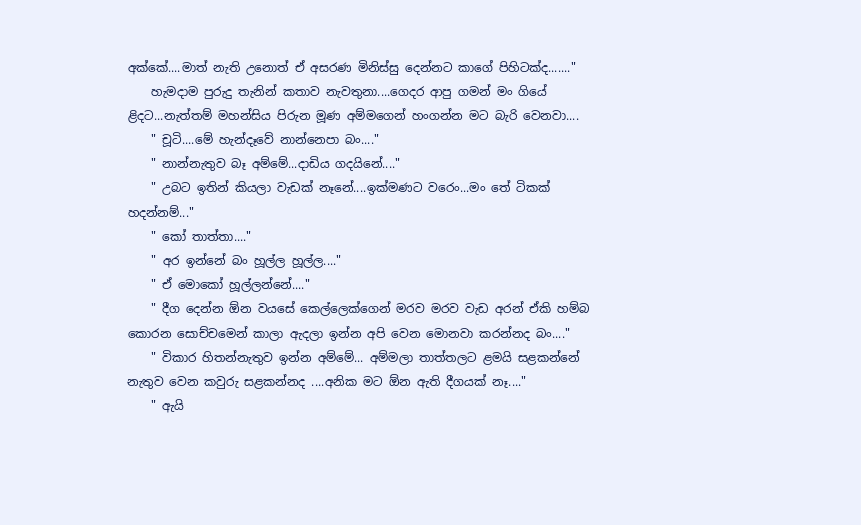අක්කේ....මාත් නැති උනොත් ඒ අසරණ මිනිස්සු දෙන්නට කාගේ පිහිටක්ද......."
    හැමදාම පුරුදු තැනින් කතාව නැවතුනා....ගෙදර ආපු ගමන් මං ගියේ ළිදට...නැත්තම් මහන්සිය පිරුන මූණ අම්මගෙන් හංගන්න මට බැරි වෙනවා....
    " චූටි....මේ හැන්දෑවේ නාන්නෙපා බං...."
    " නාන්නැතුව බෑ අම්මේ...දාඩිය ගදයිනේ...."
    " උබට ඉතින් කියලා වැඩක් නෑනේ....ඉක්මණට වරෙං...මං තේ ටිකක් හදන්නම්..."
    " කෝ තාත්තා...."
    " අර ඉන්නේ බං හූල්ල හූල්ල...."
    " ඒ මොකෝ හූල්ලන්නේ...."
    " දීග දෙන්න ඕන වයසේ කෙල්ලෙක්ගෙන් මරව මරව වැඩ අරන් ඒකි හම්බ කොරන සොච්චමෙන් කාලා ඇදලා ඉන්න අපි වෙන මොනවා කරන්නද බං...."
    " විකාර හිතන්නැතුව ඉන්න අම්මේ... අම්මලා තාත්තලට ළමයි සළකන්නේ නැතුව වෙන කවුරු සළකන්නද ....අනික මට ඕන ඇති දීගයක් නෑ...."
    " ඇයි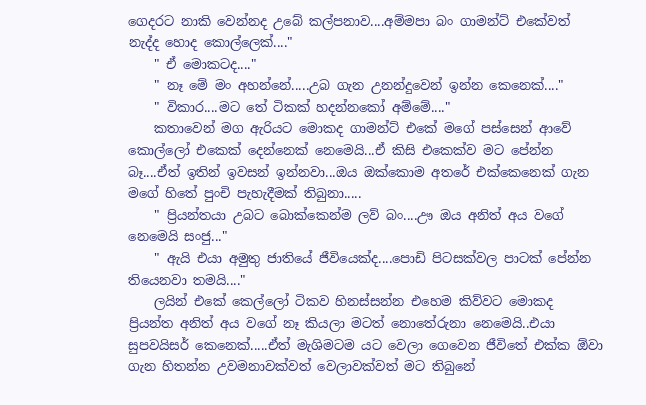ගෙදරට නාකි වෙන්නද උබේ කල්පනාව....අම්මපා බං ගාමන්ට් එකේවත් නැද්ද හොද කොල්ලෙක්...."
    " ඒ මොකටද...."
    " නෑ මේ මං අහන්නේ.....උබ ගැන උනන්දුවෙන් ඉන්න කෙනෙක්...."
    " විකාර....මට තේ ටිකක් හදන්නකෝ අම්මේ...."
    කතාවෙන් මග ඇරියට මොකද ගාමන්ට් එකේ මගේ පස්සෙන් ආවේ කොල්ලෝ එකෙක් දෙන්නෙක් නෙමෙයි...ඒ කිසි එකෙක්ව මට පේන්න බෑ....ඒත් ඉතින් ඉවසන් ඉන්නවා...ඔය ඔක්කොම අතරේ එක්කෙනෙක් ගැන මගේ හිතේ පුංචි පැහැදීමක් තිබුනා.....
    " ප්‍රියන්තයා උබට බොක්කෙන්ම ලව් බං....ඌ ඔය අනිත් අය වගේ නෙමෙයි සංජු..."
    " ඇයි එයා අමුතු ජාතියේ ජීවියෙක්ද....පොඩි පිටසක්වල පාටක් පේන්න තියෙනවා තමයි...."
    ලයින් එකේ කෙල්ලෝ ටිකව හිනස්සන්න එහෙම කිව්වට මොකද ප්‍රියන්ත අනිත් අය වගේ නෑ කියලා මටත් නොතේරුනා නෙමෙයි..එයා සුපවයිසර් කෙනෙක්.....ඒත් මැශිමටම යට වෙලා ගෙවෙන ජීවිතේ එක්ක ඕවා ගැන හිතන්න උවමනාවක්වත් වෙලාවක්වත් මට තිබුනේ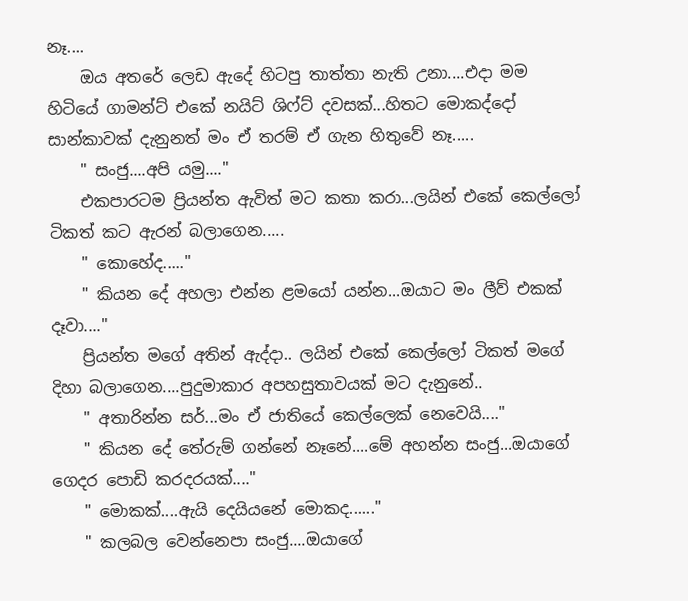නෑ....
    ඔය අතරේ ලෙඩ ඇදේ හිටපු තාත්තා නැති උනා....එදා මම හිටියේ ගාමන්ට් එකේ නයිට් ශිෆ්ට් දවසක්...හිතට මොකද්දෝ සාන්කාවක් දැනුනත් මං ඒ තරම් ඒ ගැන හිතුවේ නෑ.....
    " සංජු....අපි යමු...."
    එකපාරටම ප්‍රියන්ත ඇවිත් මට කතා කරා...ලයින් එකේ කෙල්ලෝ ටිකත් කට ඇරන් බලාගෙන.....
    " කොහේද....."
    " කියන දේ අහලා එන්න ළමයෝ යන්න...ඔයාට මං ලීව් එකක් දෑවා...."
    ප්‍රියන්ත මගේ අතින් ඇද්දා.. ලයින් එකේ කෙල්ලෝ ටිකත් මගේ දිහා බලාගෙන....පුදුමාකාර අපහසුතාවයක් මට දැනුනේ..
    " අතාරින්න සර්...මං ඒ ජාතියේ කෙල්ලෙක් නෙවෙයි...."
    " කියන දේ තේරුම් ගන්නේ නෑනේ....මේ අහන්න සංජු...ඔයාගේ ගෙදර පොඩි කරදරයක්...."
    " මොකක්....ඇයි දෙයියනේ මොකද......"
    " කලබල වෙන්නෙපා සංජු....ඔයාගේ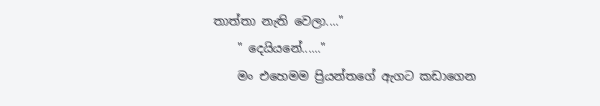තාත්‍තා නැති වෙලා...."
    " දෙයියනේ......"
    මං එහෙමම ප්‍රියන්තගේ ඇගට කඩාගෙන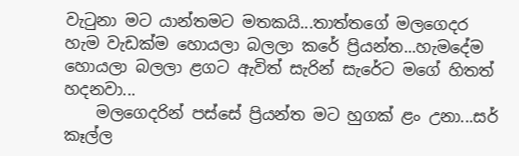වැටුනා මට යාන්තමට මතකයි...තාත්තගේ මලගෙදර හැම වැඩක්ම හොයලා බලලා කරේ ප්‍රියන්ත...හැමදේම හොයලා බලලා ළගට ඇවිත් සැරින් සැරේට මගේ හිතත් හදනවා...
    මලගෙදරින් පස්සේ ප්‍රියන්ත මට හුගක් ළං උනා...සර් කෑල්ල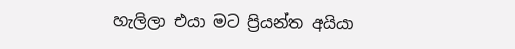හැලිලා එයා මට ප්‍රියන්ත අයියා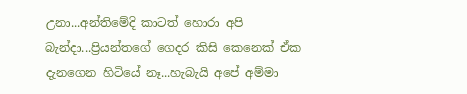උනා...අන්තිමේදි කාටත් හොරා අපි බැන්දා...ප්‍රියන්තගේ ගෙදර කිසි කෙනෙක් ඒක දැනගෙන හිටියේ නෑ...හැබැයි අපේ අම්මා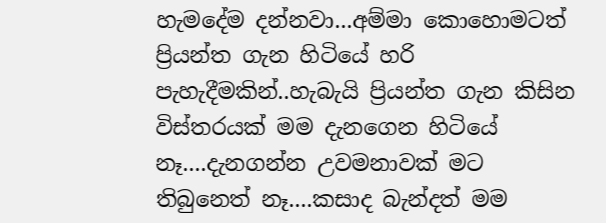හැමදේම දන්නවා...අම්මා කොහොමටත් ප්‍රියන්ත ගැන හිටියේ හරි පැහැදීමකින්..හැබැයි ප්‍රියන්ත ගැන කිසින විස්‍තරයක් මම දැනගෙන හිටියේ නෑ....දැනගන්න උවමනාවක් මට තිබුනෙත් නෑ....කසාද බැන්දත් මම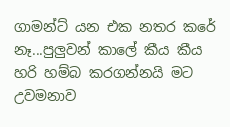ගාමන්ට් යන එක නතර කරේ නෑ...පුලුවන් කාලේ කීය කීය හරි හම්බ කරගන්නයි මට උවමනාව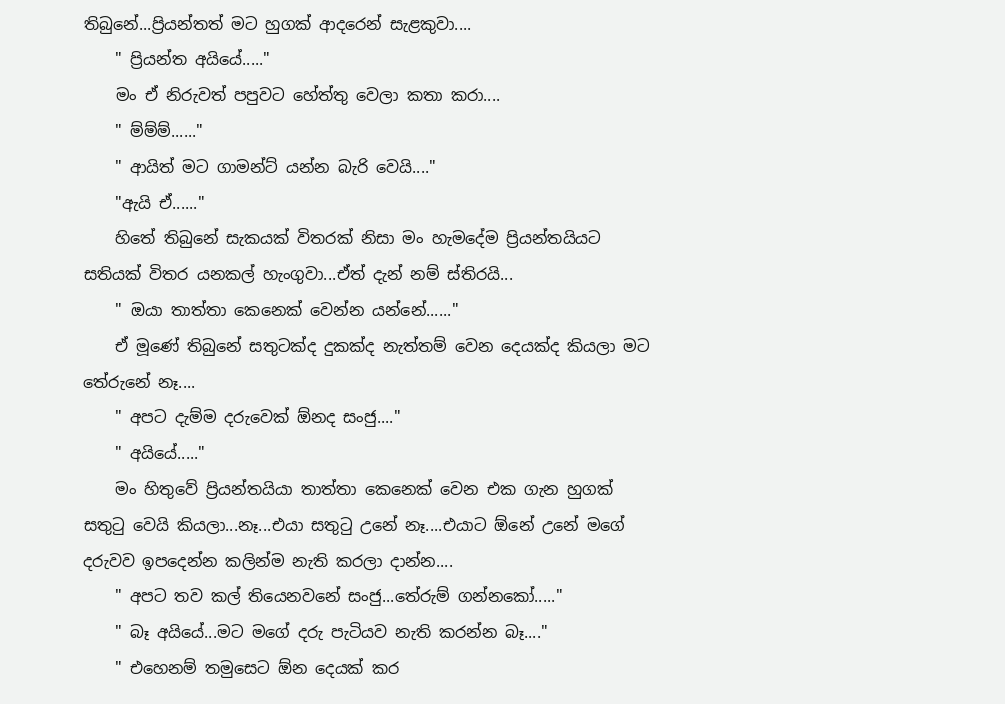තිබුනේ...ප්‍රියන්තත් මට හුගක් ආදරෙන් සැළකුවා....
    " ප්‍රියන්ත අයියේ....."
    මං ඒ නිරුවත් පපුවට හේත්‍තු වෙලා කතා කරා....
    " ම්ම්ම්......"
    " ආයිත් මට ගාමන්ට් යන්න බැරි වෙයි...."
    "ඇයි ඒ......"
    හිතේ තිබුනේ සැකයක් විතරක් නිසා මං හැමදේම ප්‍රියන්තයියට සතියක් විතර යනකල් හැංගුවා...ඒත් දැන් නම් ස්තිරයි...
    " ඔයා තාත්‍තා කෙනෙක් වෙන්න යන්නේ......"
    ඒ මූණේ තිබුනේ සතුටක්ද දුකක්ද නැත්තම් වෙන දෙයක්ද කියලා මට තේරුනේ නෑ....
    " අපට දැම්ම දරුවෙක් ඕනද සංජු...."
    " අයියේ....."
    මං හිතුවේ ප්‍රියන්තයියා තාත්තා කෙනෙක් වෙන එක ගැන හුගක් සතුටු වෙයි කියලා...නෑ...එයා සතුටු උනේ නෑ....එයාට ඕනේ උනේ මගේ දරුවව ඉපදෙන්න කලින්ම නැති කරලා දාන්න....
    " අපට තව කල් තියෙනවනේ සංජු...තේරුම් ගන්නකෝ....."
    " බෑ අයියේ...මට මගේ දරු පැටියව නැති කරන්න බෑ...."
    " එහෙනම් තමුසෙට ඕන දෙයක් කර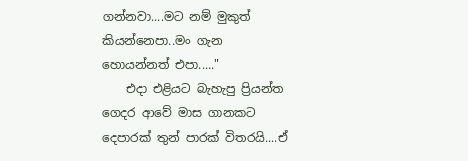ගන්නවා....මට නම් මුකුත් කියන්නෙපා..මං ගැන හොයන්නත් එපා....."
    එදා එළියට බැහැපු ප්‍රියන්ත ගෙදර ආවේ මාස ගානකට දෙපාරක් තුන් පාරක් විතරයි....ඒ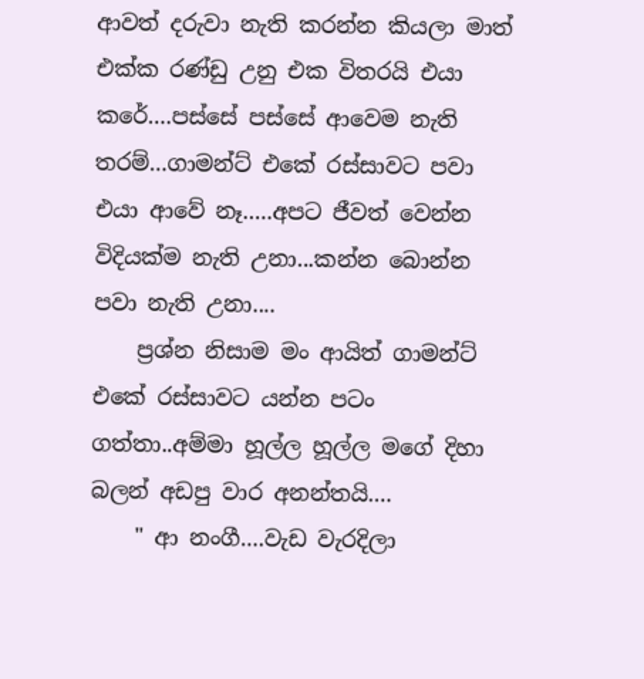ආවත් දරුවා නැති කරන්න කියලා මාත් එක්ක රණ්ඩු උනු එක විතරයි එයා කරේ....පස්සේ පස්සේ ආවෙම නැති තරම්...ගාමන්ට් එකේ රස්සාවට පවා එයා ආවේ නෑ.....අපට ජීවත් වෙන්න විදියක්ම නැති උනා...කන්න බොන්න පවා නැති උනා....
    ප්‍රශ්න නිසාම මං ආයිත් ගාමන්ට් එකේ රස්සාවට යන්න පටං ගත්තා..අම්මා හූල්ල හූල්ල මගේ දිහා බලන් අඩපු වාර අනන්තයි....
    " ආ නංගී....වැඩ වැරදිලා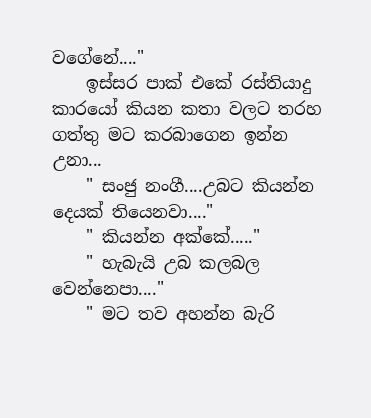වගේනේ...."
    ඉස්සර පාක් එකේ රස්තියාදු කාරයෝ කියන කතා වලට තරහ ගත්තු මට කරබාගෙන ඉන්න උනා...
    " සංජු නංගී....උබට කියන්න දෙයක් තියෙනවා...."
    " කියන්න අක්කේ....."
    " හැබැයි උබ කලබල වෙන්නෙපා...."
    " මට තව අහන්න බැරි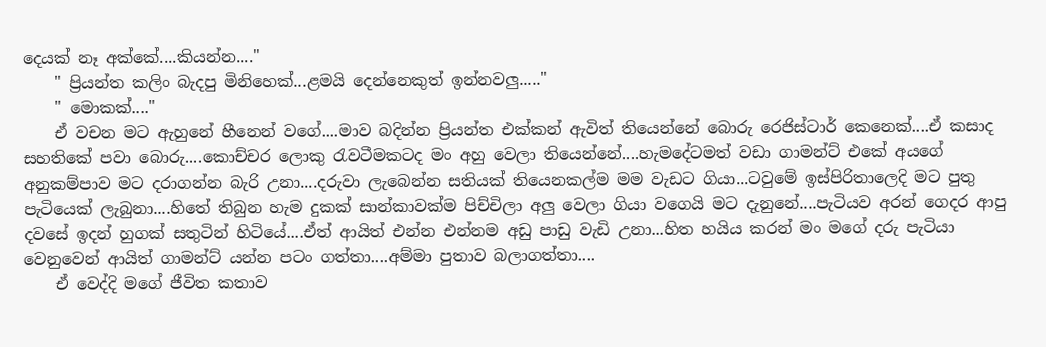දෙයක් නෑ අක්කේ....කියන්න...."
    " ප්‍රියන්ත කලිං බැදපු මිනිහෙක්...ළමයි දෙන්නෙකුත් ඉන්නවලු....."
    " මොකක්...."
    ඒ වචන මට ඇහුනේ හීනෙන් වගේ....මාව බදින්න ප්‍රියන්ත එක්කන් ඇවිත් තියෙන්නේ බොරු රෙජිස්ටාර් කෙනෙක්....ඒ කසාද සහතිකේ පවා බොරු....කොච්චර ලොකු රැවටීමකටද මං අහු වෙලා තියෙන්නේ....හැමදේටමත් වඩා ගාමන්ට් එකේ අයගේ අනුකම්පාව මට දරාගන්න බැරි උනා....දරුවා ලැබෙන්න සතියක් තියෙනකල්ම මම වැඩට ගියා...ටවුමේ ඉස්පිරිතාලෙදි මට පුතු පැටියෙක් ලැබුනා....හිතේ තිබුන හැම දුකක් සාන්කාවක්ම පිච්චිලා අලු වෙලා ගියා වගෙයි මට දැනුනේ....පැටියව අරන් ගෙදර ආපු දවසේ ඉදන් හුගක් සතුටින් හිටියේ....ඒත් ආයිත් එන්න එන්නම අඩු පාඩු වැඩි උනා...හිත හයිය කරන් මං මගේ දරු පැටියා වෙනුවෙන් ආයිත් ගාමන්ට් යන්න පටං ගත්තා....අම්මා පුතාව බලාගත්තා....
    ඒ වෙද්දි මගේ ජීවිත කතාව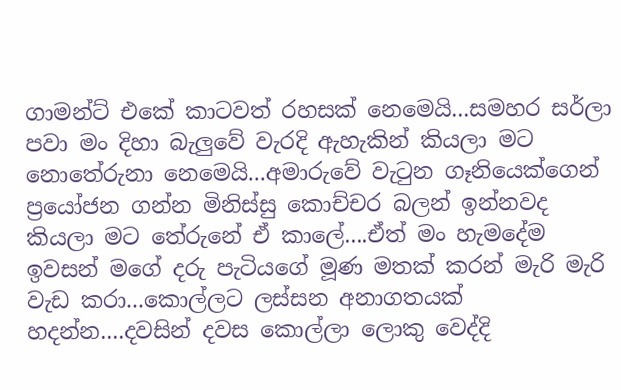ගාමන්ට් එකේ කාටවත් රහසක් නෙමෙයි...සමහර සර්ලා පවා මං දිහා බැලුවේ වැරදි ඇහැකින් කියලා මට නොතේරුනා නෙමෙයි...අමාරුවේ වැටුන ගෑනියෙක්ගෙන් ප්‍රයෝජන ගන්න මිනිස්සු කොච්චර බලන් ඉන්නවද කියලා මට තේරුනේ ඒ කාලේ....ඒත් මං හැමදේම ඉවසන් මගේ දරු පැටියගේ මූණ මතක් කරන් මැරි මැරි වැඩ කරා...කොල්ලට ලස්සන අනාගතයක් හදන්න....දවසින් දවස කොල්ලා ලොකු වෙද්දි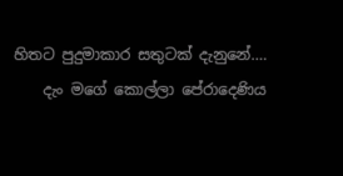හිතට පුදුමාකාර සතුටක් දැනුනේ....
    දැං මගේ කොල්ලා පේරාදෙණිය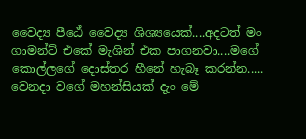වෛද්‍ය පීඨේ වෛද්‍ය ශිශ්‍යයෙක්....අදටත් මං ගාමන්ට් එකේ මැශින් එක පාගනවා....මගේ කොල්ලගේ දොස්තර හීනේ හැබෑ කරන්න..... වෙනදා වගේ මහන්සියක් දැං මේ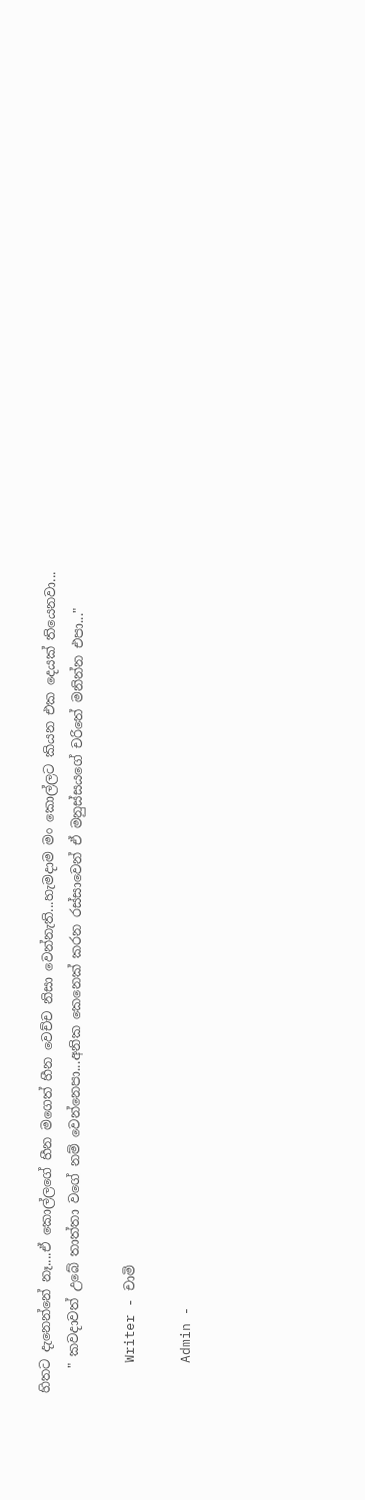හිතට දැනෙන්නේ නෑ....ඒ කොල්ලගේ හීන මගෙත් හීන වෙච්ච නිසා වෙන්නැති...හැමදාම මං කොල්ලට කියන එක දෙයක් තියෙනවා...
    " කවදාවත් උබේ තාත්තා වගේ නම් වෙන්නෙපා...අනික කෙනෙක් කරන රස්සාවෙන් ඒ මනුස්සයගේ චරිතේ මනින්න එපා..."

    Writer - චාමි

    Admin -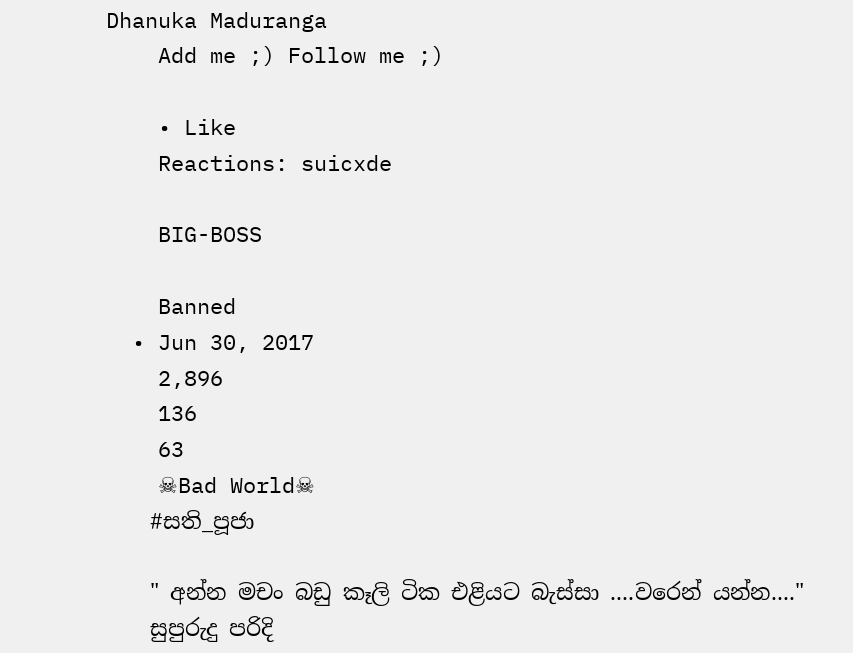Dhanuka Maduranga
    Add me ;) Follow me ;)

    • Like
    Reactions: suicxde

    BIG-BOSS

    Banned
  • Jun 30, 2017
    2,896
    136
    63
    ☠Bad World☠
    #සති_පූජා

    " අන්න මචං බඩු කෑලි ටික එළියට බැස්සා ....වරෙන් යන්න...."
    සුපුරුදු පරිදි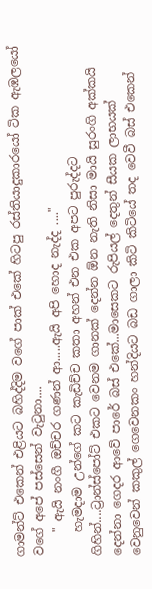ගාමන්ට් එකෙන් එළියට බහිද්දිම වගේ පාක් එකේ හිටපු රස්තියාදුකාරයෝ ටික ඇඹලයෝ වගේ අපේ පස්සෙන් වැටුනා....
    " ඇයි නංගී ඔච්චර ගණන් ආ.....ඇයි අපි හොද නැද්ද ...."
    හැමදාම උන්ගේ කට කැඩිච්ච කතා අහන් එන එක අපට පුරුද්දට ගිහින්....ට්‍රාන්ස්පෝට් එකට වෙනම ගානක් දෙන්න ඕන නැති නිසා මායි සුරංගි අක්කයි දෙන්නා ගෙදර ආවේ පාරේ බස් එකේ...මාසෙකට රුපියල් දෙතුන් සීයක ලාභයක් වෙනුවෙන් කකුල් ගෙවෙනකං හන්දියට බඩ ගාලා කිටි කිටියේ තද වෙවී බස් එකෙන්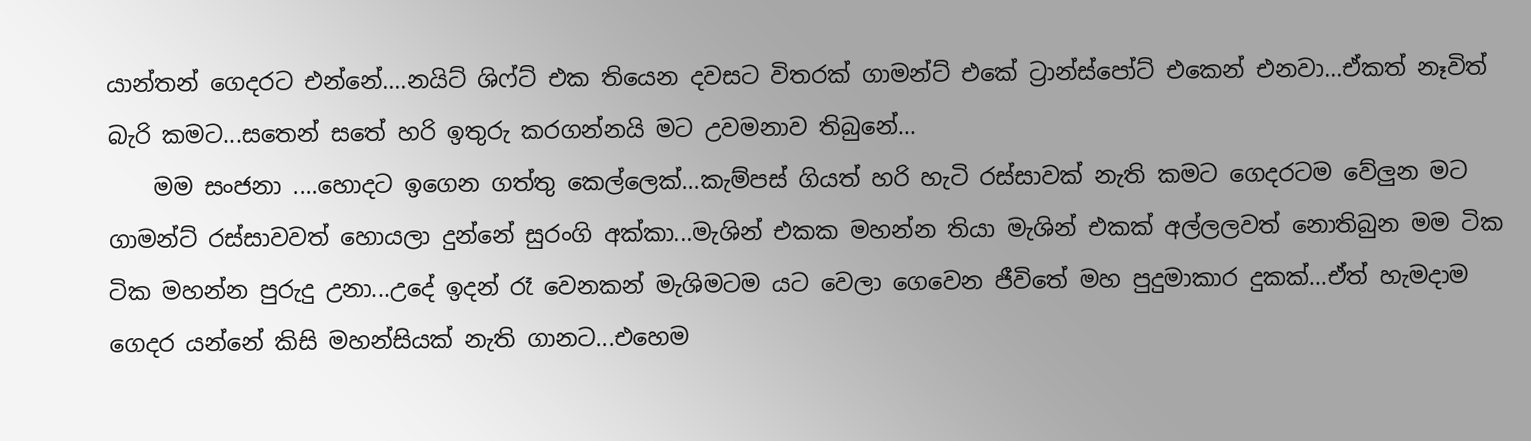යාන්තන් ගෙදරට එන්නේ....නයිට් ශිෆ්ට් එක තියෙන දවසට විතරක් ගාමන්ට් එකේ ට්‍රාන්ස්පෝට් එකෙන් එනවා...ඒකත් නෑවිත් බැරි කමට...සතෙන් සතේ හරි ඉතුරු කරගන්නයි මට උවමනාව තිබුනේ...
    මම සංජනා ....හොදට ඉගෙන ගත්‍තු කෙල්ලෙක්...කැම්පස් ගියත් හරි හැටි රස්සාවක් නැති කමට ගෙදරටම වේලුන මට ගාමන්ට් රස්සාවවත් හොයලා දුන්නේ සුරංගි අක්කා...මැශින් එකක මහන්න තියා මැශින් එකක් අල්ලලවත් නොතිබුන මම ටික ටික මහන්න පුරුදු උනා...උදේ ඉදන් රෑ වෙනකන් මැශිමටම යට වෙලා ගෙවෙන ජීවිතේ මහ පුදුමාකාර දුකක්...ඒත් හැමදාම ගෙදර යන්නේ කිසි මහන්සියක් නැති ගානට...එහෙම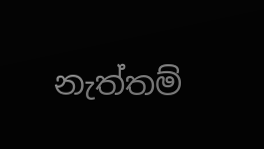නැත්තම්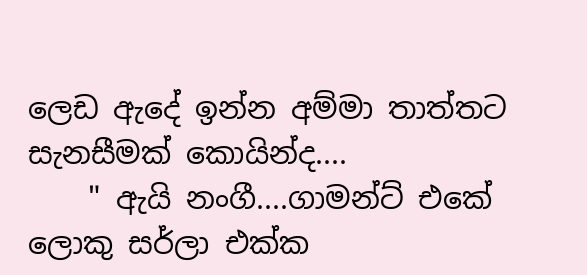ලෙඩ ඇදේ ඉන්න අම්මා තාත්තට සැනසීමක් කොයින්ද....
    " ඇයි නංගී....ගාමන්ට් එකේ ලොකු සර්ලා එක්ක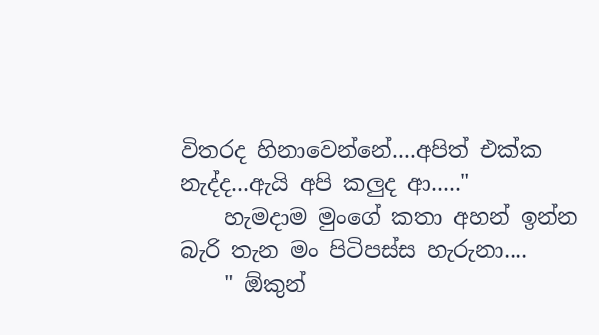විතරද හිනාවෙන්නේ....අපිත් එක්ක නැද්ද...ඇයි අපි කලුද ආ....."
    හැමදාම මුංගේ කතා අහන් ඉන්න බැරි තැන මං පිටිපස්ස හැරුනා....
    " ඕකුන්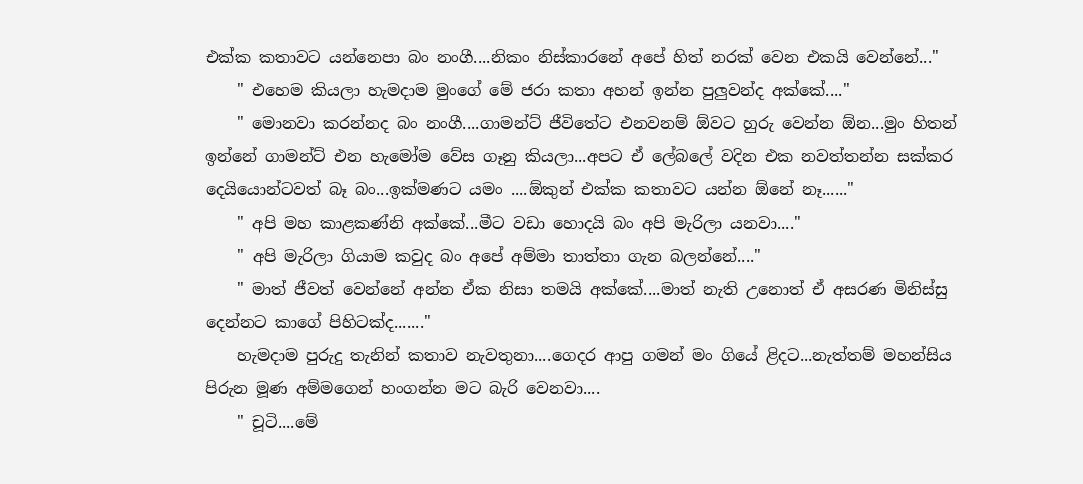එක්ක කතාවට යන්නෙපා බං නංගී....නිකං නිස්කාරනේ අපේ හිත් නරක් වෙන එකයි වෙන්නේ..."
    " එහෙම කියලා හැමදාම මුංගේ මේ ජරා කතා අහන් ඉන්න පුලුවන්ද අක්කේ...."
    " මොනවා කරන්නද බං නංගී....ගාමන්ට් ජීවිතේට එනවනම් ඕවට හුරු වෙන්න ඕන...මුං හිතන් ඉන්නේ ගාමන්ට් එන හැමෝම වේස ගෑනු කියලා...අපට ඒ ලේබලේ වදින එක නවත්තන්න සක්කර දෙයියොන්ටවත් බෑ බං...ඉක්මණට යමං ....ඕකුන් එක්ක කතාවට යන්න ඕනේ නෑ......"
    " අපි මහ කාළකණ්නි අක්කේ...මීට වඩා හොදයි බං අපි මැරිලා යනවා...."
    " අපි මැරිලා ගියාම කවුද බං අපේ අම්මා තාත්තා ගැන බලන්නේ...."
    " මාත් ජීවත් වෙන්නේ අන්න ඒක නිසා තමයි අක්කේ....මාත් නැති උනොත් ඒ අසරණ මිනිස්සු දෙන්නට කාගේ පිහිටක්ද......."
    හැමදාම පුරුදු තැනින් කතාව නැවතුනා....ගෙදර ආපු ගමන් මං ගියේ ළිදට...නැත්තම් මහන්සිය පිරුන මූණ අම්මගෙන් හංගන්න මට බැරි වෙනවා....
    " චූටි....මේ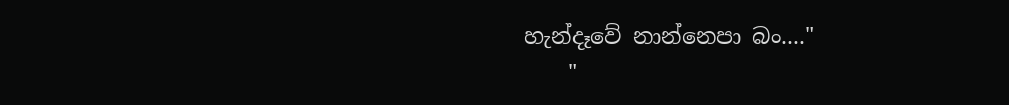හැන්දෑවේ නාන්නෙපා බං...."
    "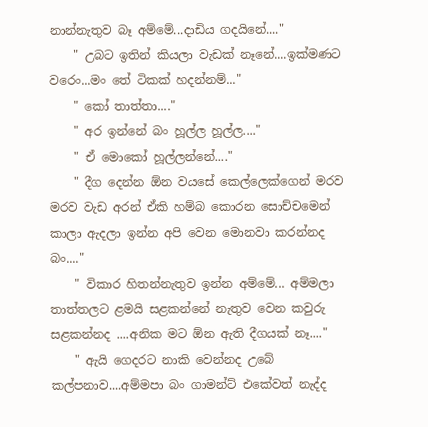නාන්නැතුව බෑ අම්මේ...දාඩිය ගදයිනේ...."
    " උබට ඉතින් කියලා වැඩක් නෑනේ....ඉක්මණට වරෙං...මං තේ ටිකක් හදන්නම්..."
    " කෝ තාත්තා...."
    " අර ඉන්නේ බං හූල්ල හූල්ල...."
    " ඒ මොකෝ හූල්ලන්නේ...."
    " දීග දෙන්න ඕන වයසේ කෙල්ලෙක්ගෙන් මරව මරව වැඩ අරන් ඒකි හම්බ කොරන සොච්චමෙන් කාලා ඇදලා ඉන්න අපි වෙන මොනවා කරන්නද බං...."
    " විකාර හිතන්නැතුව ඉන්න අම්මේ... අම්මලා තාත්තලට ළමයි සළකන්නේ නැතුව වෙන කවුරු සළකන්නද ....අනික මට ඕන ඇති දීගයක් නෑ...."
    " ඇයි ගෙදරට නාකි වෙන්නද උබේ කල්පනාව....අම්මපා බං ගාමන්ට් එකේවත් නැද්ද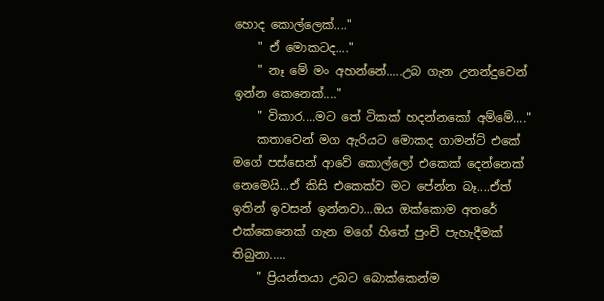හොද කොල්ලෙක්...."
    " ඒ මොකටද...."
    " නෑ මේ මං අහන්නේ.....උබ ගැන උනන්දුවෙන් ඉන්න කෙනෙක්...."
    " විකාර....මට තේ ටිකක් හදන්නකෝ අම්මේ...."
    කතාවෙන් මග ඇරියට මොකද ගාමන්ට් එකේ මගේ පස්සෙන් ආවේ කොල්ලෝ එකෙක් දෙන්නෙක් නෙමෙයි...ඒ කිසි එකෙක්ව මට පේන්න බෑ....ඒත් ඉතින් ඉවසන් ඉන්නවා...ඔය ඔක්කොම අතරේ එක්කෙනෙක් ගැන මගේ හිතේ පුංචි පැහැදීමක් තිබුනා.....
    " ප්‍රියන්තයා උබට බොක්කෙන්ම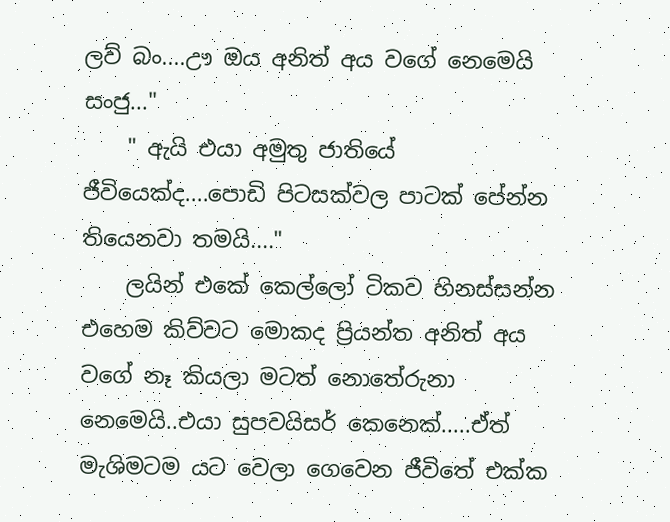ලව් බං....ඌ ඔය අනිත් අය වගේ නෙමෙයි සංජු..."
    " ඇයි එයා අමුතු ජාතියේ ජීවියෙක්ද....පොඩි පිටසක්වල පාටක් පේන්න තියෙනවා තමයි...."
    ලයින් එකේ කෙල්ලෝ ටිකව හිනස්සන්න එහෙම කිව්වට මොකද ප්‍රියන්ත අනිත් අය වගේ නෑ කියලා මටත් නොතේරුනා නෙමෙයි..එයා සුපවයිසර් කෙනෙක්.....ඒත් මැශිමටම යට වෙලා ගෙවෙන ජීවිතේ එක්ක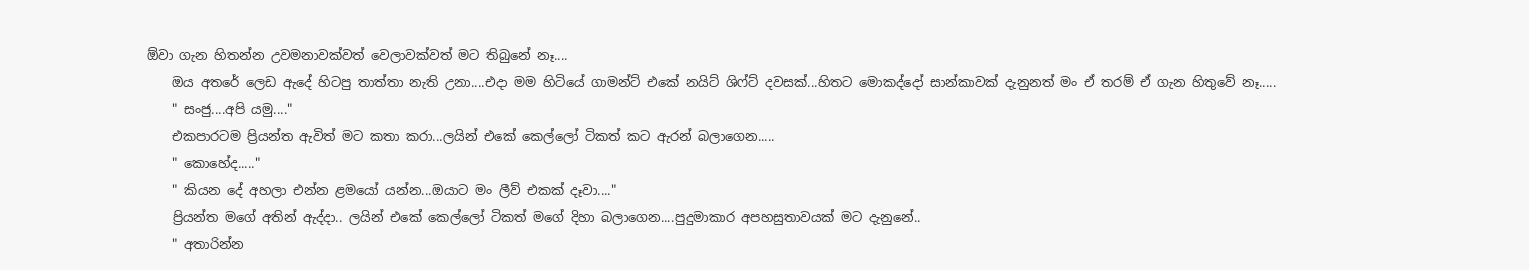ඕවා ගැන හිතන්න උවමනාවක්වත් වෙලාවක්වත් මට තිබුනේ නෑ....
    ඔය අතරේ ලෙඩ ඇදේ හිටපු තාත්තා නැති උනා....එදා මම හිටියේ ගාමන්ට් එකේ නයිට් ශිෆ්ට් දවසක්...හිතට මොකද්දෝ සාන්කාවක් දැනුනත් මං ඒ තරම් ඒ ගැන හිතුවේ නෑ.....
    " සංජු....අපි යමු...."
    එකපාරටම ප්‍රියන්ත ඇවිත් මට කතා කරා...ලයින් එකේ කෙල්ලෝ ටිකත් කට ඇරන් බලාගෙන.....
    " කොහේද....."
    " කියන දේ අහලා එන්න ළමයෝ යන්න...ඔයාට මං ලීව් එකක් දෑවා...."
    ප්‍රියන්ත මගේ අතින් ඇද්දා.. ලයින් එකේ කෙල්ලෝ ටිකත් මගේ දිහා බලාගෙන....පුදුමාකාර අපහසුතාවයක් මට දැනුනේ..
    " අතාරින්න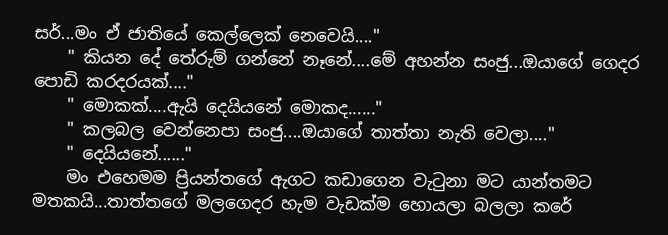සර්...මං ඒ ජාතියේ කෙල්ලෙක් නෙවෙයි...."
    " කියන දේ තේරුම් ගන්නේ නෑනේ....මේ අහන්න සංජු...ඔයාගේ ගෙදර පොඩි කරදරයක්...."
    " මොකක්....ඇයි දෙයියනේ මොකද......"
    " කලබල වෙන්නෙපා සංජු....ඔයාගේ තාත්‍තා නැති වෙලා...."
    " දෙයියනේ......"
    මං එහෙමම ප්‍රියන්තගේ ඇගට කඩාගෙන වැටුනා මට යාන්තමට මතකයි...තාත්තගේ මලගෙදර හැම වැඩක්ම හොයලා බලලා කරේ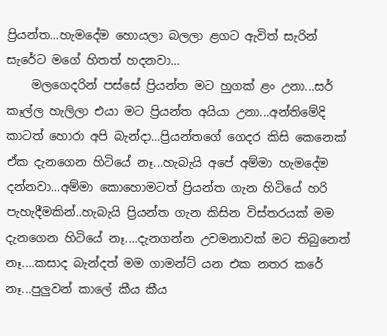ප්‍රියන්ත...හැමදේම හොයලා බලලා ළගට ඇවිත් සැරින් සැරේට මගේ හිතත් හදනවා...
    මලගෙදරින් පස්සේ ප්‍රියන්ත මට හුගක් ළං උනා...සර් කෑල්ල හැලිලා එයා මට ප්‍රියන්ත අයියා උනා...අන්තිමේදි කාටත් හොරා අපි බැන්දා...ප්‍රියන්තගේ ගෙදර කිසි කෙනෙක් ඒක දැනගෙන හිටියේ නෑ...හැබැයි අපේ අම්මා හැමදේම දන්නවා...අම්මා කොහොමටත් ප්‍රියන්ත ගැන හිටියේ හරි පැහැදීමකින්..හැබැයි ප්‍රියන්ත ගැන කිසින විස්‍තරයක් මම දැනගෙන හිටියේ නෑ....දැනගන්න උවමනාවක් මට තිබුනෙත් නෑ....කසාද බැන්දත් මම ගාමන්ට් යන එක නතර කරේ නෑ...පුලුවන් කාලේ කීය කීය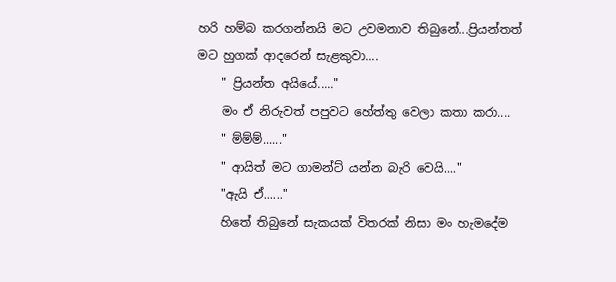හරි හම්බ කරගන්නයි මට උවමනාව තිබුනේ...ප්‍රියන්තත් මට හුගක් ආදරෙන් සැළකුවා....
    " ප්‍රියන්ත අයියේ....."
    මං ඒ නිරුවත් පපුවට හේත්‍තු වෙලා කතා කරා....
    " ම්ම්ම්......"
    " ආයිත් මට ගාමන්ට් යන්න බැරි වෙයි...."
    "ඇයි ඒ......"
    හිතේ තිබුනේ සැකයක් විතරක් නිසා මං හැමදේම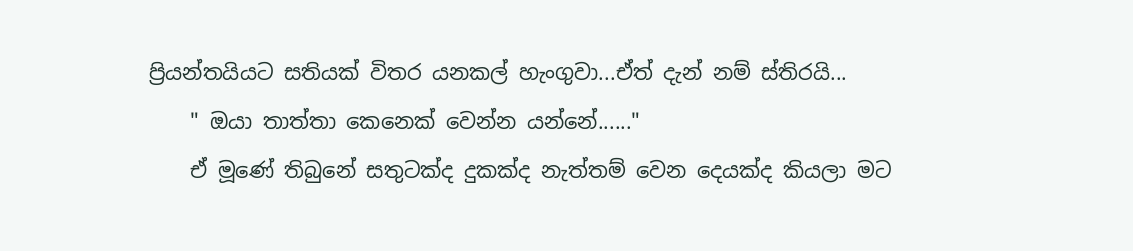ප්‍රියන්තයියට සතියක් විතර යනකල් හැංගුවා...ඒත් දැන් නම් ස්තිරයි...
    " ඔයා තාත්‍තා කෙනෙක් වෙන්න යන්නේ......"
    ඒ මූණේ තිබුනේ සතුටක්ද දුකක්ද නැත්තම් වෙන දෙයක්ද කියලා මට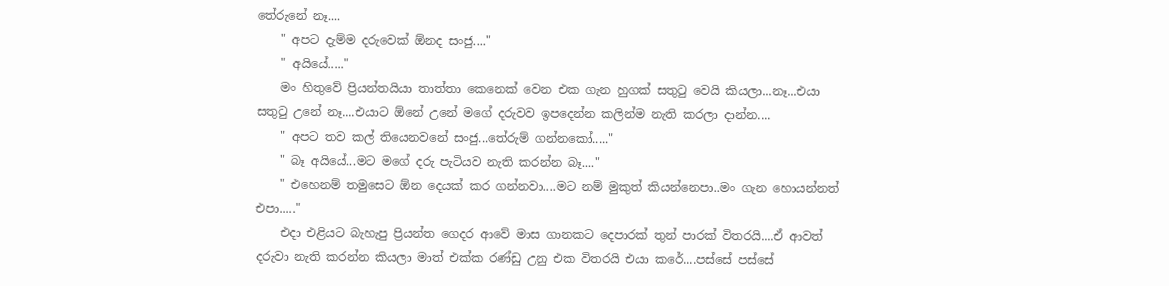තේරුනේ නෑ....
    " අපට දැම්ම දරුවෙක් ඕනද සංජු...."
    " අයියේ....."
    මං හිතුවේ ප්‍රියන්තයියා තාත්තා කෙනෙක් වෙන එක ගැන හුගක් සතුටු වෙයි කියලා...නෑ...එයා සතුටු උනේ නෑ....එයාට ඕනේ උනේ මගේ දරුවව ඉපදෙන්න කලින්ම නැති කරලා දාන්න....
    " අපට තව කල් තියෙනවනේ සංජු...තේරුම් ගන්නකෝ....."
    " බෑ අයියේ...මට මගේ දරු පැටියව නැති කරන්න බෑ...."
    " එහෙනම් තමුසෙට ඕන දෙයක් කර ගන්නවා....මට නම් මුකුත් කියන්නෙපා..මං ගැන හොයන්නත් එපා....."
    එදා එළියට බැහැපු ප්‍රියන්ත ගෙදර ආවේ මාස ගානකට දෙපාරක් තුන් පාරක් විතරයි....ඒ ආවත් දරුවා නැති කරන්න කියලා මාත් එක්ක රණ්ඩු උනු එක විතරයි එයා කරේ....පස්සේ පස්සේ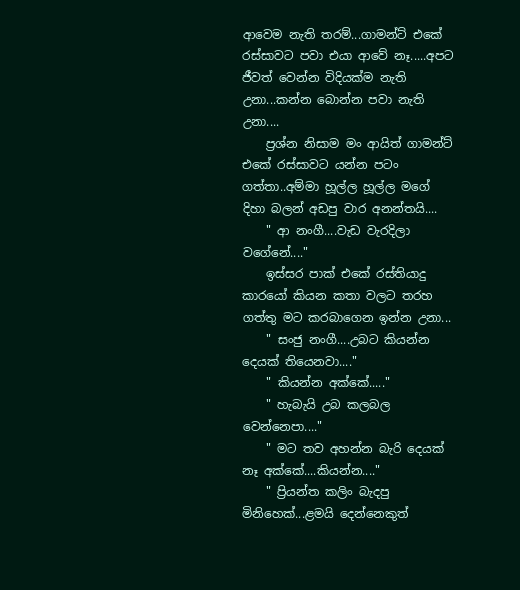ආවෙම නැති තරම්...ගාමන්ට් එකේ රස්සාවට පවා එයා ආවේ නෑ.....අපට ජීවත් වෙන්න විදියක්ම නැති උනා...කන්න බොන්න පවා නැති උනා....
    ප්‍රශ්න නිසාම මං ආයිත් ගාමන්ට් එකේ රස්සාවට යන්න පටං ගත්තා..අම්මා හූල්ල හූල්ල මගේ දිහා බලන් අඩපු වාර අනන්තයි....
    " ආ නංගී....වැඩ වැරදිලා වගේනේ...."
    ඉස්සර පාක් එකේ රස්තියාදු කාරයෝ කියන කතා වලට තරහ ගත්තු මට කරබාගෙන ඉන්න උනා...
    " සංජු නංගී....උබට කියන්න දෙයක් තියෙනවා...."
    " කියන්න අක්කේ....."
    " හැබැයි උබ කලබල වෙන්නෙපා...."
    " මට තව අහන්න බැරි දෙයක් නෑ අක්කේ....කියන්න...."
    " ප්‍රියන්ත කලිං බැදපු මිනිහෙක්...ළමයි දෙන්නෙකුත්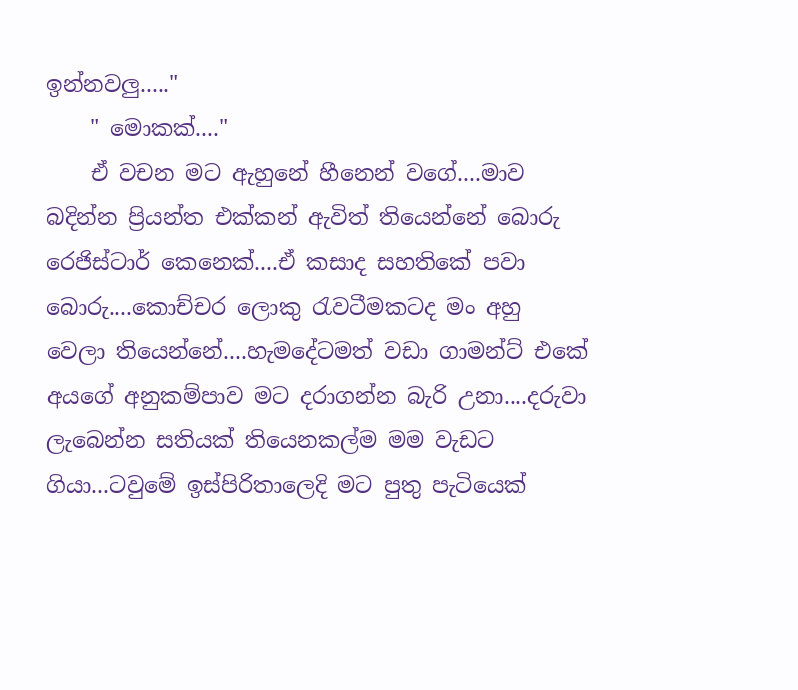ඉන්නවලු....."
    " මොකක්...."
    ඒ වචන මට ඇහුනේ හීනෙන් වගේ....මාව බදින්න ප්‍රියන්ත එක්කන් ඇවිත් තියෙන්නේ බොරු රෙජිස්ටාර් කෙනෙක්....ඒ කසාද සහතිකේ පවා බොරු....කොච්චර ලොකු රැවටීමකටද මං අහු වෙලා තියෙන්නේ....හැමදේටමත් වඩා ගාමන්ට් එකේ අයගේ අනුකම්පාව මට දරාගන්න බැරි උනා....දරුවා ලැබෙන්න සතියක් තියෙනකල්ම මම වැඩට ගියා...ටවුමේ ඉස්පිරිතාලෙදි මට පුතු පැටියෙක්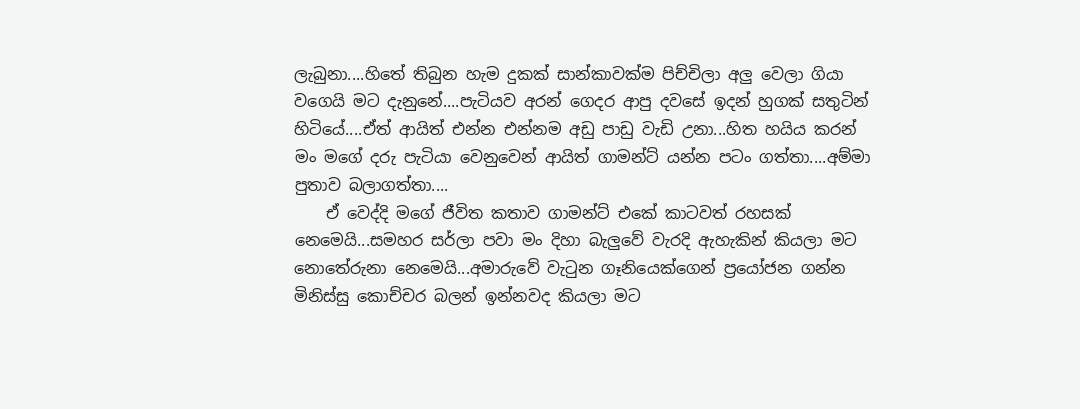ලැබුනා....හිතේ තිබුන හැම දුකක් සාන්කාවක්ම පිච්චිලා අලු වෙලා ගියා වගෙයි මට දැනුනේ....පැටියව අරන් ගෙදර ආපු දවසේ ඉදන් හුගක් සතුටින් හිටියේ....ඒත් ආයිත් එන්න එන්නම අඩු පාඩු වැඩි උනා...හිත හයිය කරන් මං මගේ දරු පැටියා වෙනුවෙන් ආයිත් ගාමන්ට් යන්න පටං ගත්තා....අම්මා පුතාව බලාගත්තා....
    ඒ වෙද්දි මගේ ජීවිත කතාව ගාමන්ට් එකේ කාටවත් රහසක් නෙමෙයි...සමහර සර්ලා පවා මං දිහා බැලුවේ වැරදි ඇහැකින් කියලා මට නොතේරුනා නෙමෙයි...අමාරුවේ වැටුන ගෑනියෙක්ගෙන් ප්‍රයෝජන ගන්න මිනිස්සු කොච්චර බලන් ඉන්නවද කියලා මට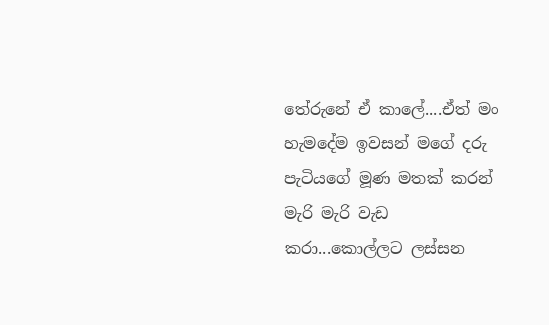තේරුනේ ඒ කාලේ....ඒත් මං හැමදේම ඉවසන් මගේ දරු පැටියගේ මූණ මතක් කරන් මැරි මැරි වැඩ කරා...කොල්ලට ලස්සන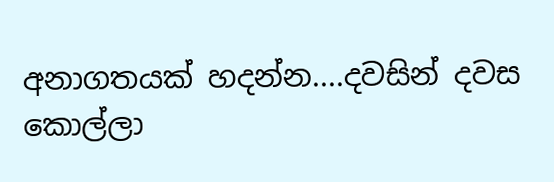අනාගතයක් හදන්න....දවසින් දවස කොල්ලා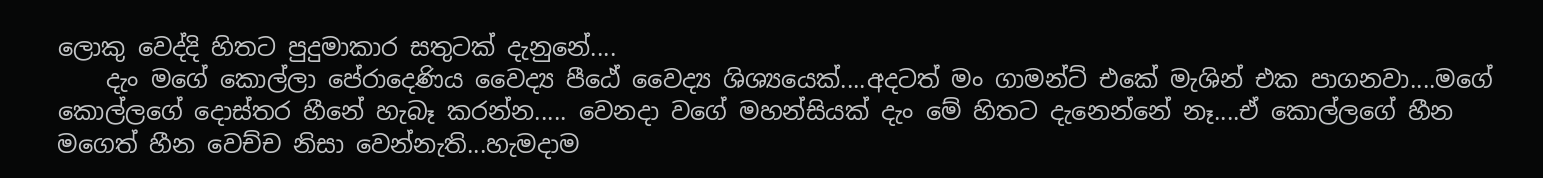ලොකු වෙද්දි හිතට පුදුමාකාර සතුටක් දැනුනේ....
    දැං මගේ කොල්ලා පේරාදෙණිය වෛද්‍ය පීඨේ වෛද්‍ය ශිශ්‍යයෙක්....අදටත් මං ගාමන්ට් එකේ මැශින් එක පාගනවා....මගේ කොල්ලගේ දොස්තර හීනේ හැබෑ කරන්න..... වෙනදා වගේ මහන්සියක් දැං මේ හිතට දැනෙන්නේ නෑ....ඒ කොල්ලගේ හීන මගෙත් හීන වෙච්ච නිසා වෙන්නැති...හැමදාම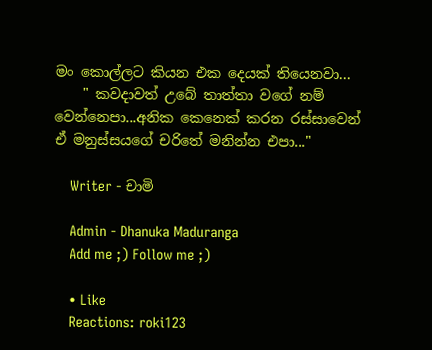මං කොල්ලට කියන එක දෙයක් තියෙනවා...
    " කවදාවත් උබේ තාත්තා වගේ නම් වෙන්නෙපා...අනික කෙනෙක් කරන රස්සාවෙන් ඒ මනුස්සයගේ චරිතේ මනින්න එපා..."

    Writer - චාමි

    Admin - Dhanuka Maduranga
    Add me ;) Follow me ;)

    • Like
    Reactions: roki123